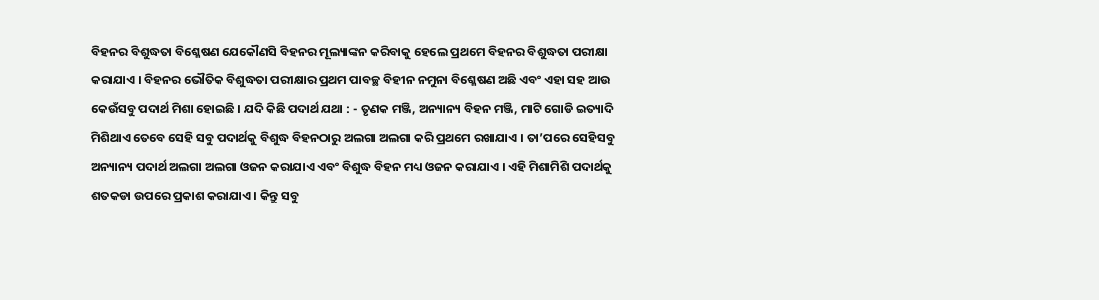ବିହନର ବିଶୁଦ୍ଧତା ବିଶ୍ଳେଷଣ ଯେକୌଣସି ବିହନର ମୂଲ୍ୟାଙ୍କନ କରିବାକୁ ହେଲେ ପ୍ରଥମେ ବିହନର ବିଶୁଦ୍ଧତା ପରୀକ୍ଷା କରାଯାଏ । ବିହନର ଭୌତିକ ବିଶୁଦ୍ଧତା ପରୀକ୍ଷାର ପ୍ରଥମ ପାବଚ୍ଛ ବିହୀନ ନମୁନା ବିଶ୍ଳେଷଣ ଅଛି ଏବଂ ଏହା ସହ ଆଉ କେଉଁସବୁ ପଦାର୍ଥ ମିଶା ହୋଇଛି । ଯଦି କିଛି ପଦାର୍ଥ ଯଥା : - ତୃଣକ ମଞ୍ଜି, ଅନ୍ୟାନ୍ୟ ବିହନ ମଞ୍ଜି, ମାଟି ଗୋଡି ଇତ୍ୟାଦି ମିଶିଥାଏ ତେବେ ସେହି ସବୁ ପଦାର୍ଥକୁ ବିଶୁଦ୍ଧ ବିହନଠାରୁ ଅଲଗା ଅଲଗା କରି ପ୍ରଥମେ ରଖାଯାଏ । ତା’ପରେ ସେହିସବୁ ଅନ୍ୟାନ୍ୟ ପଦାର୍ଥ ଅଲଗା ଅଲଗା ଓଜନ କରାଯାଏ ଏବଂ ବିଶୁଦ୍ଧ ବିହନ ମଧ୍ୟ ଓଜନ କରାଯାଏ । ଏହି ମିଶାମିଶି ପଦାର୍ଥକୁ ଶତକଡା ଉପରେ ପ୍ରକାଶ କରାଯାଏ । କିନ୍ତୁ ସବୁ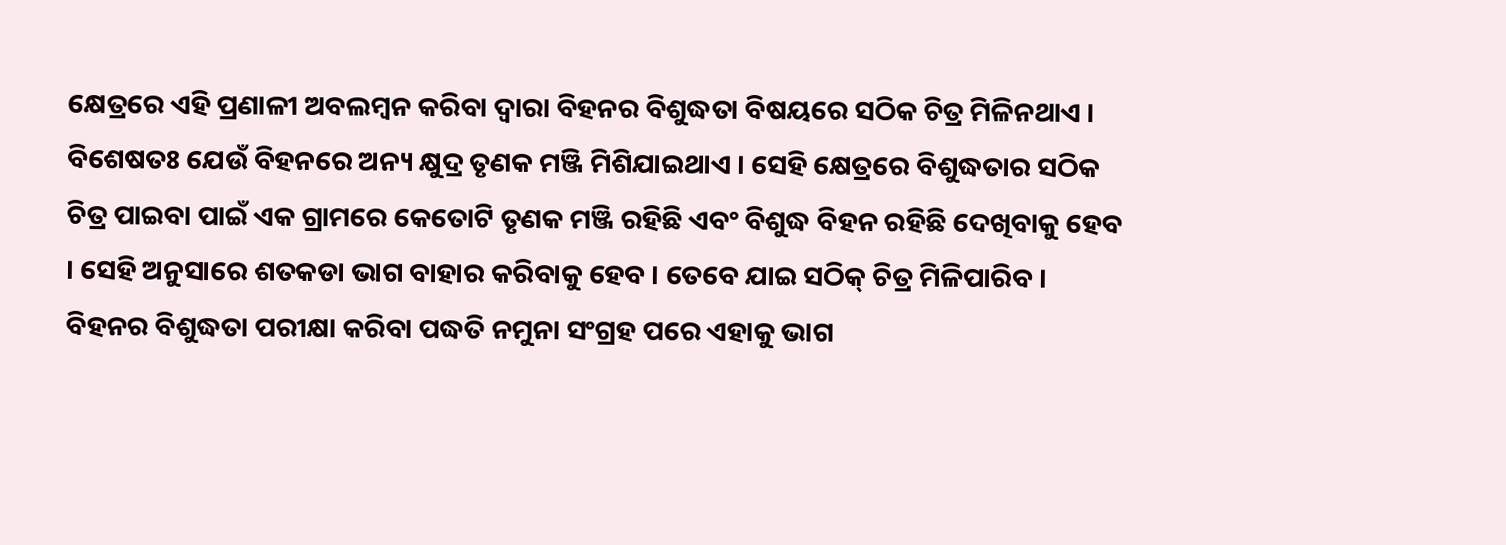କ୍ଷେତ୍ରରେ ଏହି ପ୍ରଣାଳୀ ଅବଲମ୍ବନ କରିବା ଦ୍ଵାରା ବିହନର ବିଶୁଦ୍ଧତା ବିଷୟରେ ସଠିକ ଚିତ୍ର ମିଳିନଥାଏ । ବିଶେଷତଃ ଯେଉଁ ବିହନରେ ଅନ୍ୟ କ୍ଷୁଦ୍ର ତୃଣକ ମଞ୍ଜି ମିଶିଯାଇଥାଏ । ସେହି କ୍ଷେତ୍ରରେ ବିଶୁଦ୍ଧତାର ସଠିକ ଚିତ୍ର ପାଇବା ପାଇଁ ଏକ ଗ୍ରାମରେ କେତୋଟି ତୃଣକ ମଞ୍ଜି ରହିଛି ଏବଂ ବିଶୁଦ୍ଧ ବିହନ ରହିଛି ଦେଖିବାକୁ ହେବ । ସେହି ଅନୁସାରେ ଶତକଡା ଭାଗ ବାହାର କରିବାକୁ ହେବ । ତେବେ ଯାଇ ସଠିକ୍ ଚିତ୍ର ମିଳିପାରିବ । ବିହନର ବିଶୁଦ୍ଧତା ପରୀକ୍ଷା କରିବା ପଦ୍ଧତି ନମୁନା ସଂଗ୍ରହ ପରେ ଏହାକୁ ଭାଗ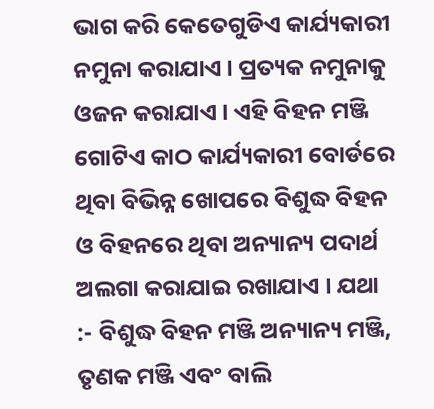ଭାଗ କରି କେତେଗୁଡିଏ କାର୍ଯ୍ୟକାରୀ ନମୁନା କରାଯାଏ । ପ୍ରତ୍ୟକ ନମୁନାକୁ ଓଜନ କରାଯାଏ । ଏହି ବିହନ ମଞ୍ଜି ଗୋଟିଏ କାଠ କାର୍ଯ୍ୟକାରୀ ବୋର୍ଡରେ ଥିବା ବିଭିନ୍ନ ଖୋପରେ ବିଶୁଦ୍ଧ ବିହନ ଓ ବିହନରେ ଥିବା ଅନ୍ୟାନ୍ୟ ପଦାର୍ଥ ଅଲଗା କରାଯାଇ ରଖାଯାଏ । ଯଥା :- ବିଶୁଦ୍ଧ ବିହନ ମଞ୍ଜି ଅନ୍ୟାନ୍ୟ ମଞ୍ଜି, ତୃଣକ ମଞ୍ଜି ଏବଂ ବାଲି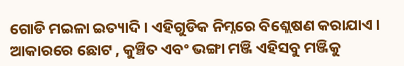ଗୋଡି ମଇଳା ଇତ୍ୟାଦି । ଏହିଗୁଡିକ ନିମ୍ନରେ ବିଶ୍ଲେଷଣ କରାଯାଏ । ଆକାରରେ ଛୋଟ , କୁଞ୍ଚିତ ଏବଂ ଭଙ୍ଗା ମଞ୍ଜି ଏହିସବୁ ମଞ୍ଜିକୁ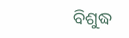ବିଶୁଦ୍ଧ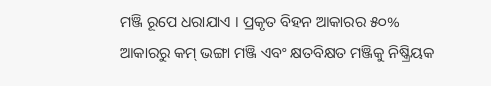ମଞ୍ଜି ରୂପେ ଧରାଯାଏ । ପ୍ରକୃତ ବିହନ ଆକାରର ୫୦% ଆକାରରୁ କମ୍ ଭଙ୍ଗା ମଞ୍ଜି ଏବଂ କ୍ଷତବିକ୍ଷତ ମଞ୍ଜିକୁ ନିଷ୍କ୍ରିୟକ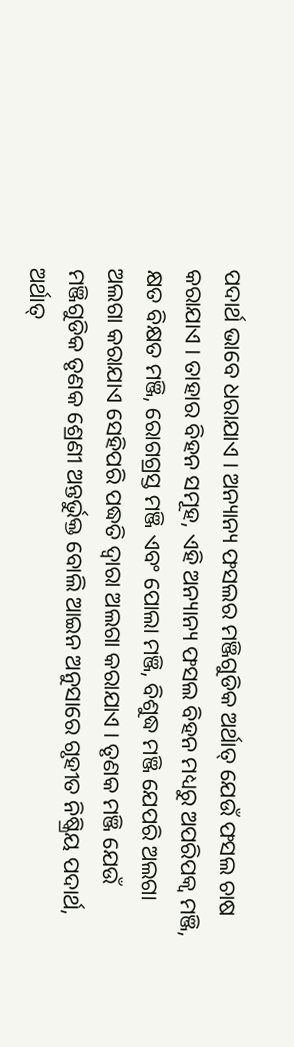ପଦାର୍ଥ ଭାବେ ଧରାଯାଏ । ଅନ୍ୟାନ୍ୟ ଫସଲର ମଞ୍ଜିଗୁଡିକ ଅର୍ଥାତ୍ ଯେଉଁ ଫସଲ ଚାଷ କରାଯାଏ । ତାହାର ବିହନ ସମୂହ, ଏହି ଅନ୍ୟାନ୍ୟ ଫସଲ ବିହନ ମଧ୍ୟରୁ ଅପରିପକ୍ଵ ମଞ୍ଜି, କ୍ଷତ ବିକ୍ଷତ ମଞ୍ଜି, ରୋଗଗ୍ରସ୍ତ ମଞ୍ଜି ଏବଂ ପୋଲା ମଞ୍ଜି, ବିଶୁଦ୍ଧ ମଞ୍ଜି ଯେପରି ଅଲଗା ଅଲଗା କରାଯାଏ ସେହିପରି ପଦ୍ଧତି ଦ୍ଵାରା ଅଲଗା କରାଯାଏ । ତୃଣକ ମଞ୍ଜି ଯେଉଁ ମଞ୍ଜିଗୁଡିକ ତୃଣକ ଶ୍ରେଣୀ ଅନ୍ତର୍ଭୁକ୍ତ ବୋଲି ଆଇନ ଅନୁସାରେ ଗୃହୀତ ନିଷ୍କ୍ରିୟ ପଦାର୍ଥ, ଅର୍ଥାତ୍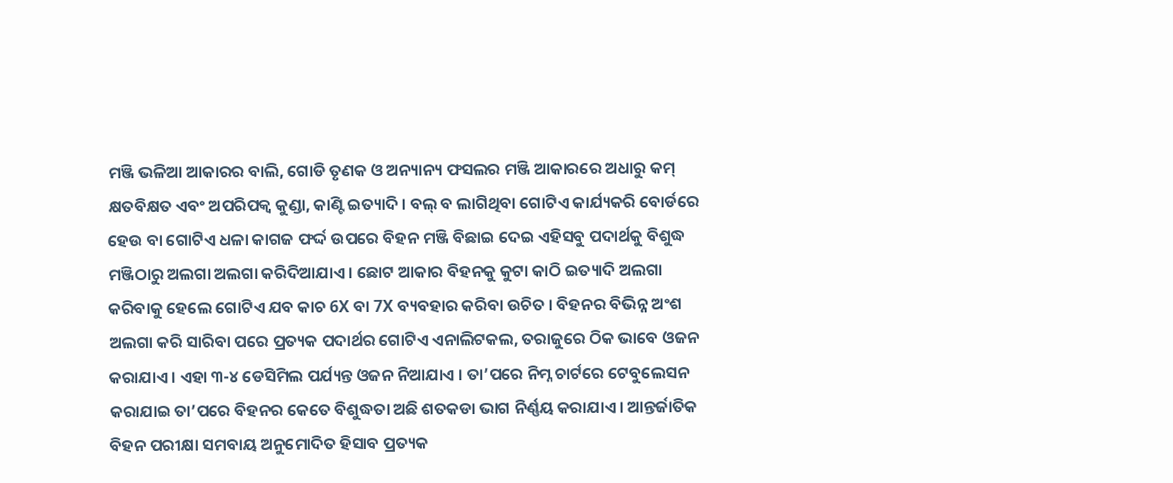ମଞ୍ଜି ଭଳିଆ ଆକାରର ବାଲି, ଗୋଡି ତୃଣକ ଓ ଅନ୍ୟାନ୍ୟ ଫସଲର ମଞ୍ଜି ଆକାରରେ ଅଧାରୁ କମ୍ କ୍ଷତବିକ୍ଷତ ଏବଂ ଅପରିପକ୍ଵ କୁଣ୍ଡା, କାଣ୍ଟି ଇତ୍ୟାଦି । ବଲ୍ ବ ଲାଗିଥିବା ଗୋଟିଏ କାର୍ଯ୍ୟକରି ବୋର୍ଡରେ ହେଉ ବା ଗୋଟିଏ ଧଳା କାଗଜ ଫର୍ଦ୍ଦ ଉପରେ ବିହନ ମଞ୍ଜି ବିଛାଇ ଦେଇ ଏହିସବୁ ପଦାର୍ଥକୁ ବିଶୁଦ୍ଧ ମଞ୍ଜିଠାରୁ ଅଲଗା ଅଲଗା କରିଦିଆଯାଏ । ଛୋଟ ଆକାର ବିହନକୁ କୁଟା କାଠି ଇତ୍ୟାଦି ଅଲଗା କରିବାକୁ ହେଲେ ଗୋଟିଏ ଯବ କାଚ 6X ବା 7X ବ୍ୟବହାର କରିବା ଉଚିତ । ବିହନର ବିଭିନ୍ନ ଅଂଶ ଅଲଗା କରି ସାରିବା ପରେ ପ୍ରତ୍ୟକ ପଦାର୍ଥର ଗୋଟିଏ ଏନାଲିଟକଲ, ତରାଜୁରେ ଠିକ ଭାବେ ଓଜନ କରାଯାଏ । ଏହା ୩-୪ ଡେସିମିଲ ପର୍ଯ୍ୟନ୍ତ ଓଜନ ନିଆଯାଏ । ତା’ପରେ ନିମ୍ନ ଚାର୍ଟରେ ଟେବୁଲେସନ କରାଯାଇ ତା’ପରେ ବିହନର କେତେ ବିଶୁଦ୍ଧତା ଅଛି ଶତକଡା ଭାଗ ନିର୍ଣ୍ଣୟ କରାଯାଏ । ଆନ୍ତର୍ଜାତିକ ବିହନ ପରୀକ୍ଷା ସମବାୟ ଅନୁମୋଦିତ ହିସାବ ପ୍ରତ୍ୟକ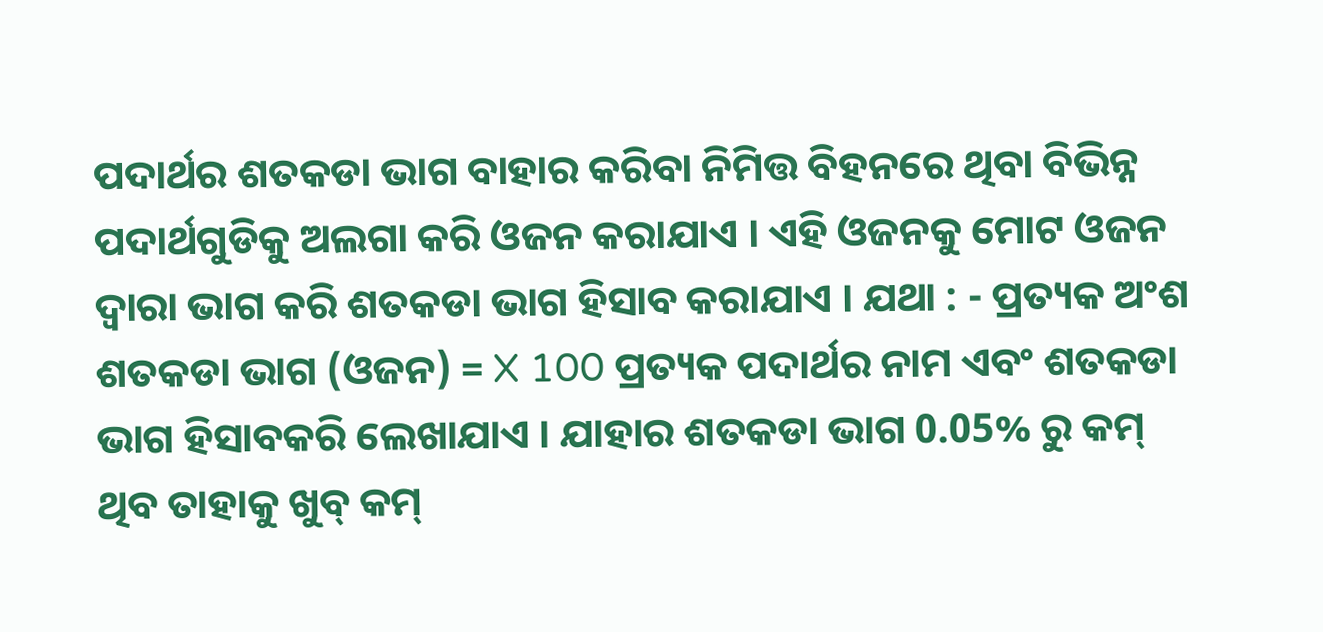ପଦାର୍ଥର ଶତକଡା ଭାଗ ବାହାର କରିବା ନିମିତ୍ତ ବିହନରେ ଥିବା ବିଭିନ୍ନ ପଦାର୍ଥଗୁଡିକୁ ଅଲଗା କରି ଓଜନ କରାଯାଏ । ଏହି ଓଜନକୁ ମୋଟ ଓଜନ ଦ୍ଵାରା ଭାଗ କରି ଶତକଡା ଭାଗ ହିସାବ କରାଯାଏ । ଯଥା : - ପ୍ରତ୍ୟକ ଅଂଶ ଶତକଡା ଭାଗ (ଓଜନ) = X 100 ପ୍ରତ୍ୟକ ପଦାର୍ଥର ନାମ ଏବଂ ଶତକଡା ଭାଗ ହିସାବକରି ଲେଖାଯାଏ । ଯାହାର ଶତକଡା ଭାଗ 0.05% ରୁ କମ୍ ଥିବ ତାହାକୁ ଖୁବ୍ କମ୍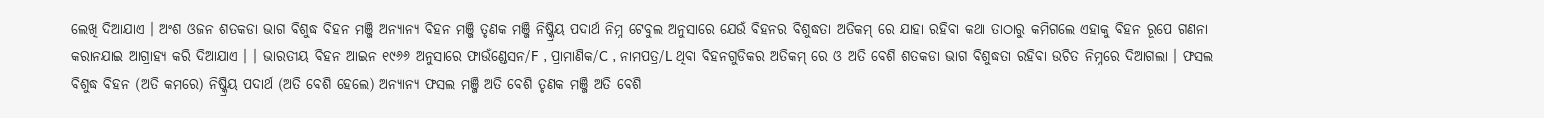ଲେଖି ଦିଆଯାଏ । ଅଂଶ ଓଜନ ଶତକଡା ଭାଗ ବିଶୁଦ୍ଧ ବିହନ ମଞ୍ଜି ଅନ୍ୟାନ୍ୟ ବିହନ ମଞ୍ଜି ତୃଣକ ମଞ୍ଜି ନିଷ୍କ୍ରିୟ ପଦାର୍ଥ ନିମ୍ନ ଟେବୁଲ ଅନୁସାରେ ଯେଉଁ ବିହନର ବିଶୁଦ୍ଧତା ଅତିକମ୍ ରେ ଯାହା ରହିବା କଥା ତାଠାରୁ କମିଗଲେ ଏହାକୁ ବିହନ ରୂପେ ଗଣନା କରାନଯାଇ ଆଗ୍ରାହ୍ୟ କରି ଦିଆଯାଏ । । ଭାରତୀୟ ବିହନ ଆଇନ ୧୯୬୬ ଅନୁସାରେ ଫାଉଁଣ୍ଡେସନ/F , ପ୍ରାମାଣିକ/C , ନାମପତ୍ର/L ଥିବା ବିହନଗୁଡିକର ଅତିକମ୍ ରେ ଓ ଅତି ବେଶି ଶତକଡା ଭାଗ ବିଶୁଦ୍ଧତା ରହିବା ଉଚିତ ନିମ୍ନରେ ଦିଆଗଲା । ଫସଲ ବିଶୁଦ୍ଧ ବିହନ (ଅତି କମରେ) ନିଷ୍କ୍ରିୟ ପଦାର୍ଥ (ଅତି ବେଶି ହେଲେ) ଅନ୍ୟାନ୍ୟ ଫସଲ ମଞ୍ଜି ଅତି ବେଶି ତୃଣକ ମଞ୍ଜି ଅତି ବେଶି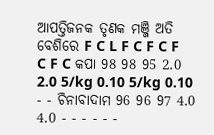ଆପତ୍ତିଜନକ ତୃଣକ ମଞ୍ଜି ଅତି ବେଶିରେ F C L F C F C F C F C କପା 98 98 95 2.0 2.0 5/kg 0.10 5/kg 0.10 - - ଚିନାବାଦାମ 96 96 97 4.0 4.0 - - - - - -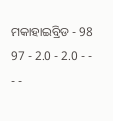ମକାହାଇବ୍ରିଡ - 98 97 - 2.0 - 2.0 - - - -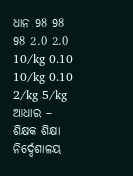ଧାନ 98 98 98 2.0 2.0 10/kg 0.10 10/kg 0.10 2/kg 5/kg ଆଧାର – ଶିକ୍ଷକ ଶିକ୍ଷା ନିର୍ଦ୍ଦେଶାଳୟ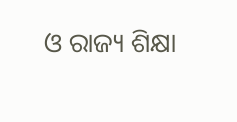ଓ ରାଜ୍ୟ ଶିକ୍ଷା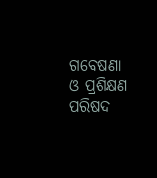ଗବେଷଣା ଓ ପ୍ରଶିକ୍ଷଣ ପରିଷଦ